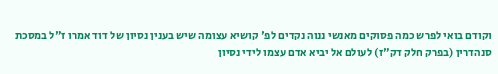וקודם בואי לפרש כמה פסוקים מאנשי ננוה נקדים לפ' קושיא עצומה שיש בענין נסיון של דוד אמרו ז"ל במסכת סנהדרין (בפרק חלק דק"ז) לעולם אל יביא אדם עצמו לידי נסיון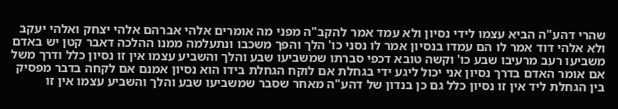שהרי דהע"ה הביא עצמו לידי נסיון ולא עמד אמר להקב"ה מפני מה אומרים אלהי אברהם אלהי יצחק ואלהי יעקב ולא אלהי דוד אמר לו הם עמדו בנסיון אמר לו נסני כו' הלך והפך משכבו ונתעלמה ממנו ההלכה דאבר קטן יש באדם משביעו רעב מרעיבו שבע כו' וקשה טובא דכפי סברתו שמשביעו שבע והלך והשביע עצמו אין זו נסיון כלל ודרך משל אם אומר האדם בדרך נסיון אני יכול ליגע ידי בגחלת אם לוקח הגחלת בידו הוא נסיון אמנם אם לקחה בדבר מפסיק בין הגחלת ליד אין זו נסיון כלל גם כן בנדון של דהע"ה מאחר שסבר שמשביעו שבע והלך והשביע עצמו אין זו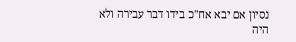נסיון אם יבא אח"כ בידו דבר עבירה ולא היה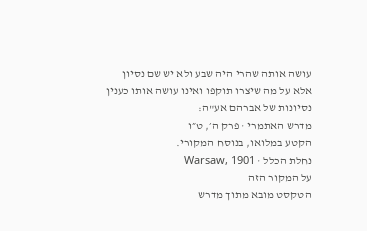עושה אותה שהרי היה שבע ולא יש שם נסיון אלא על מה שיצרו תוקפו ואינו עושה אותו כענין נסיונות של אברהם אע"ה:
מדרש האתמרי · פרק ה׳, ט״ו
הקטע במלואו, בנוסח המקורי.
נחלת הכלל · Warsaw, 1901
על המקור הזה
הטקסט מובא מתוך מדרש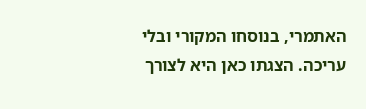האתמרי, בנוסחו המקורי ובלי עריכה. הצגתו כאן היא לצורך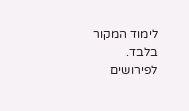לימוד המקור בלבד. לפירושים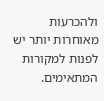ולהכרעות מאוחרות יותר יש לפנות למקורות המתאימים.